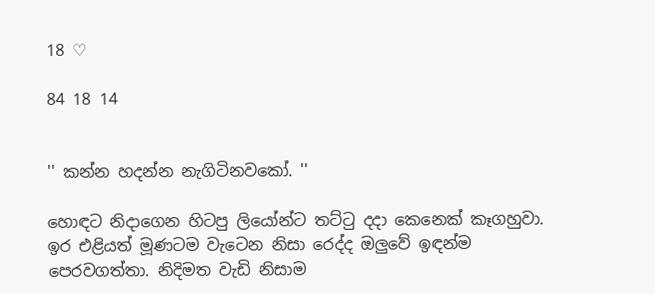18 ♡

84 18 14


'' කන්න හදන්න නැගිටිනවකෝ. ''

හොඳට නිදාගෙන හිටපු ලියෝන්ට තට්ටු දදා කෙනෙක් කෑගහුවා. ඉර එළියත් මූණටම වැටෙන නිසා රෙද්ද ඔලුවේ ඉඳන්ම පෙරවගත්තා. නිදිමත වැඩි නිසාම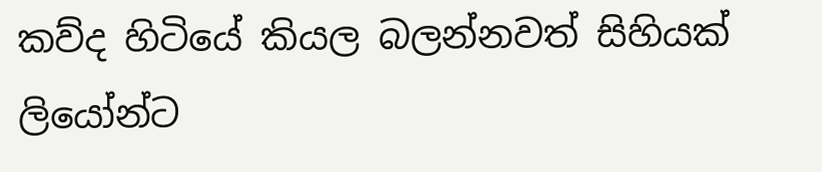කව්ද හිටියේ කියල බලන්නවත් සිහියක් ලියෝන්ට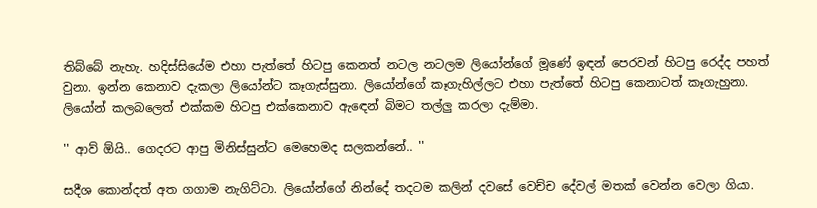තිබ්බේ නැහැ. හදිස්සියේම එහා පැත්තේ හිටපු කෙනත් නටල නටලම ලියෝන්ගේ මූණේ ඉඳන් පෙරවන් හිටපු රෙද්ද පහත් වුනා. ඉන්න කෙනාව දැකලා ලියෝන්ට කෑගැස්සුනා. ලියෝන්ගේ කෑගැහිල්ලට එහා පැත්තේ හිටපු කෙනාටත් කෑගැහුනා. ලියෝන් කලබලෙත් එක්කම හිටපු එක්කෙනාව ඇඳෙන් බිමට තල්ලු කරලා දැම්මා.

'' ආව් ඕයි.. ගෙදරට ආපු මිනිස්සුන්ට මෙහෙමද සලකන්නේ.. ''

සදීශ කොන්දත් අත ගගාම නැගිට්ටා. ලියෝන්ගේ නින්දේ තදටම කලින් දවසේ වෙච්ච දේවල් මතක් වෙන්න වෙලා ගියා.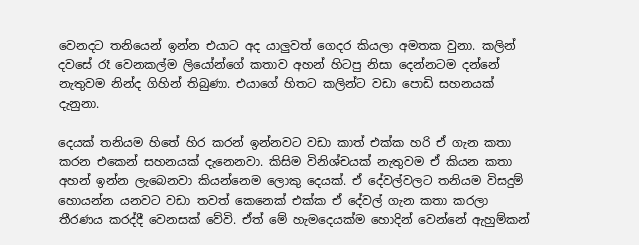වෙනදට තනියෙන් ඉන්න එයාට අද යාලුවත් ගෙදර කියලා අමතක වුනා. කලින් දවසේ රෑ වෙනකල්ම ලියෝන්ගේ කතාව අහන් හිටපු නිසා දෙන්නටම දන්නේ නැතුවම නින්ද ගිහින් තිබුණා. එයාගේ හිතට කලින්ට වඩා පොඩි සහනයක් දැනුනා.

දෙයක් තනියම හිතේ හිර කරන් ඉන්නවට වඩා කාත් එක්ක හරි ඒ ගැන කතා කරන එකෙන් සහනයක් දැනෙනවා. කිසිම විනිශ්චයක් නැතුවම ඒ කියන කතා අහන් ඉන්න ලැබෙනවා කියන්නෙම ලොකු දෙයක්. ඒ දේවල්වලට තනියම විසදුම් හොයන්න යනවට වඩා තවත් කෙනෙක් එක්ක ඒ දේවල් ගැන කතා කරලා තීරණය කරද්දී වෙනසක් වේවි. ඒත් මේ හැමදෙයක්ම හොදින් වෙන්නේ ඇහුම්කන්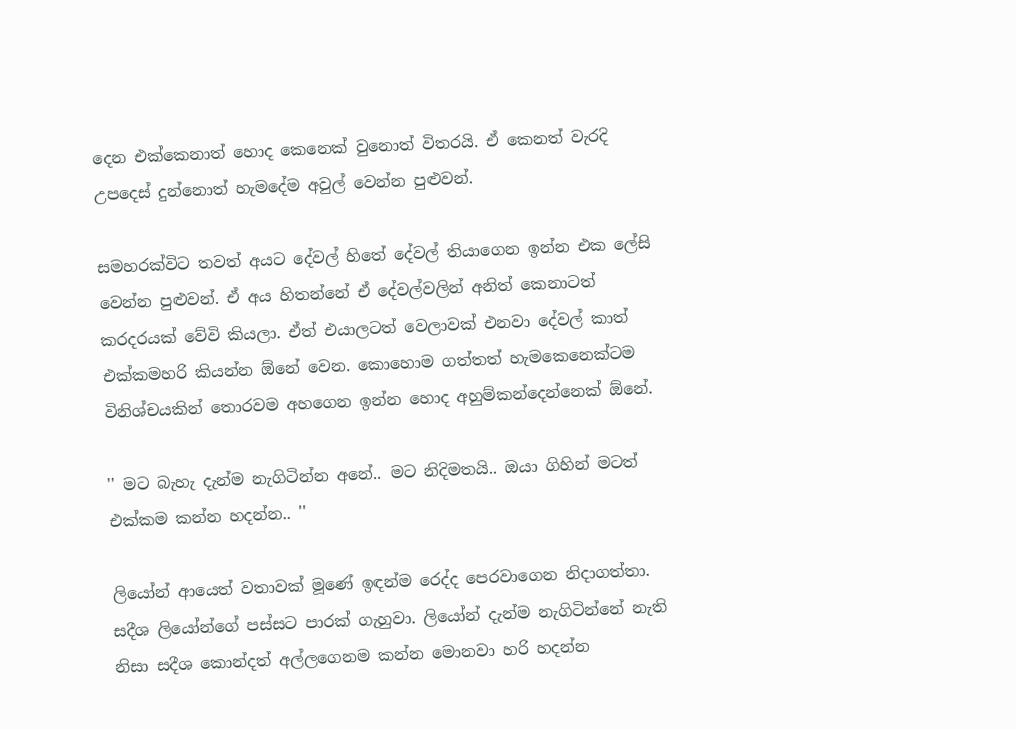දෙන එක්කෙනාත් හොද කෙනෙක් වුනොත් විතරයි. ඒ කෙනත් වැරදි උපදෙස් දුන්නොත් හැමදේම අවුල් වෙන්න පුළුවන්.

සමහරක්විට තවත් අයට දේවල් හිතේ දේවල් තියාගෙන ඉන්න එක ලේසි වෙන්න පුළුවන්. ඒ අය හිතන්නේ ඒ දේවල්වලින් අනිත් කෙනාටත් කරදරයක් වේවි කියලා. ඒත් එයාලටත් වෙලාවක් එනවා දේවල් කාත් එක්කමහරි කියන්න ඕනේ වෙන. කොහොම ගත්තත් හැමකෙනෙක්ටම විනිශ්චයකින් තොරවම අහගෙන ඉන්න හොද අහුම්කන්දෙන්නෙක් ඕනේ.

'' මට බැහැ දැන්ම නැගිටින්න අනේ.. මට නිදිමතයි.. ඔයා ගිහින් මටත් එක්කම කන්න හදන්න.. ''

ලියෝන් ආයෙත් වතාවක් මූණේ ඉඳන්ම රෙද්ද පෙරවාගෙන නිදාගත්තා. සදීශ ලියෝන්ගේ පස්සට පාරක් ගැහුවා. ලියෝන් දැන්ම නැගිටින්නේ නැති නිසා සදීශ කොන්දත් අල්ලගෙනම කන්න මොනවා හරි හදන්න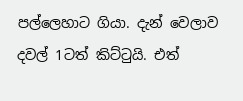පල්ලෙහාට ගියා. දැන් වෙලාව දවල් 1ටත් කිට්ටුයි. එත්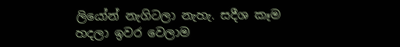ලියෝන් නැගිටලා නැහැ. සදීශ කෑම හදලා ඉවර වෙලාම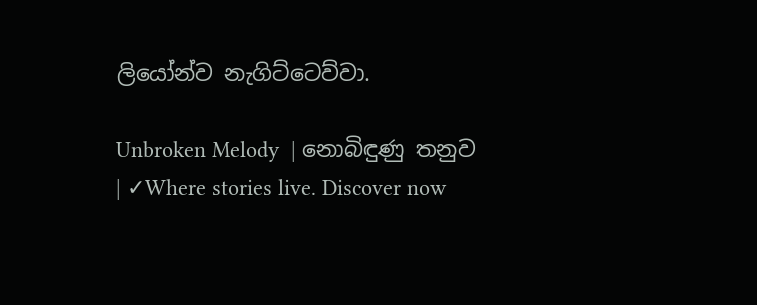ලියෝන්ව නැගිට්ටෙව්වා.

Unbroken Melody  | නොබිඳුණු තනුව | ✓Where stories live. Discover now